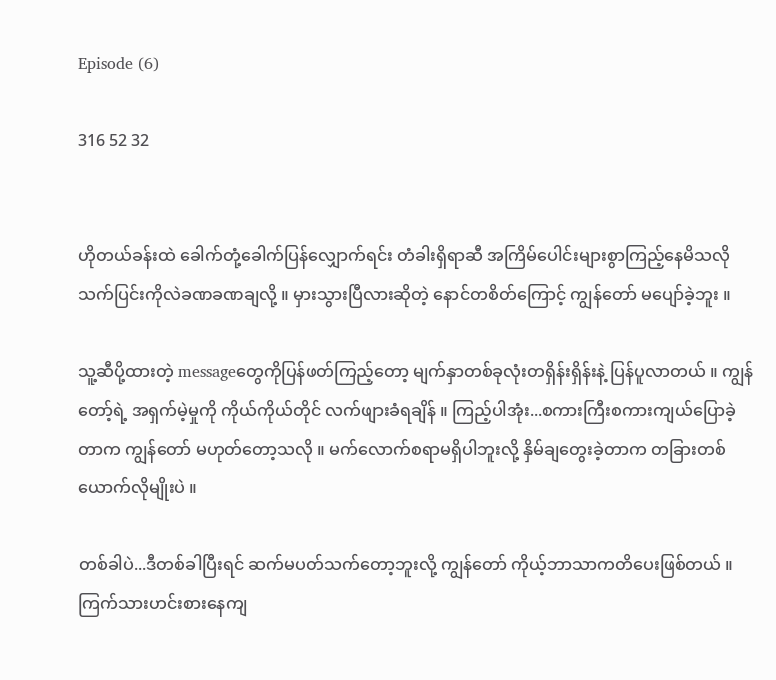Episode (6)

316 52 32


ဟိုတယ်ခန်းထဲ ခေါက်တုံ့ခေါက်ပြန်လျှောက်ရင်း တံခါးရှိရာဆီ အကြိမ်ပေါင်းများစွာကြည့်နေမိသလို သက်ပြင်းကိုလဲခဏခဏချလို့ ။ မှားသွားပြီလားဆိုတဲ့ နောင်တစိတ်ကြောင့် ကျွန်တော် မပျော်ခဲ့ဘူး ။

သူ့ဆီပို့ထားတဲ့ messageတွေကိုပြန်ဖတ်ကြည့်တော့ မျက်နှာတစ်ခုလုံးတရှိန်းရှိန်းနဲ့ ပြန်ပူလာတယ် ။ ကျွန်တော့်ရဲ့ အရှက်မဲ့မှုကို ကိုယ်ကိုယ်တိုင် လက်ဖျားခံရချိန် ။ ကြည့်ပါအုံး...စကားကြီးစကားကျယ်ပြောခဲ့တာက ကျွန်တော် မဟုတ်တော့သလို ။ မက်လောက်စရာမရှိပါဘူးလို့ နှိမ်ချတွေးခဲ့တာက တခြားတစ်ယောက်လိုမျိုးပဲ ။

တစ်ခါပဲ...ဒီတစ်ခါပြီးရင် ဆက်မပတ်သက်တော့ဘူးလို့ ကျွန်တော် ကိုယ့်ဘာသာကတိပေးဖြစ်တယ် ။ ကြက်သားဟင်းစားနေကျ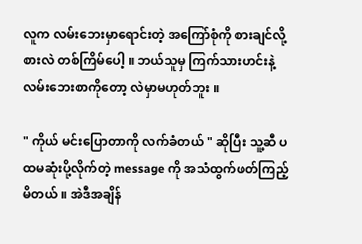လူက လမ်းဘေးမှာရောင်းတဲ့ အကြော်စုံကို စားချင်လို့စားလဲ တစ်ကြိမ်ပေါ့ ။ ဘယ်သူမှ ကြက်သားဟင်းနဲ့ လမ်းဘေးစာကိုတော့ လဲမှာမဟုတ်ဘူး ။

" ကိုယ် မင်းပြောတာကို လက်ခံတယ် " ဆိုပြီး သူ့ဆီ ပထမဆုံးပို့လိုက်တဲ့ message ကို အသံထွက်ဖတ်ကြည့်မိတယ် ။ အဲဒီအချိန်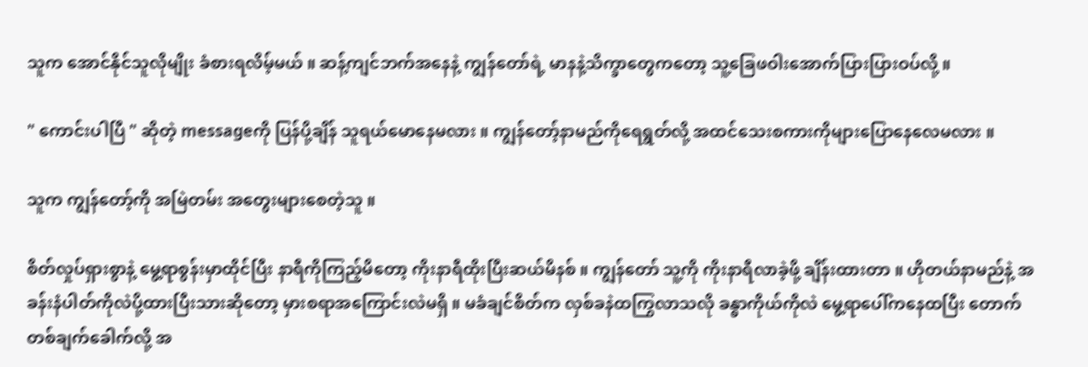သူက အောင်နိုင်သူလိုမျိုး ခံစားရလိမ့်မယ် ။ ဆန့်ကျင်ဘက်အနေနဲ့ ကျွန်တော်ရဲ့ မာနနဲ့သိက္ခာတွေကတော့ သူ့ခြေဖဝါးအောက်ပြားပြားဝပ်လို့ ။

" ကောင်းပါပြီ " ဆိုတဲ့ messageကို ပြန်ပို့ချိန် သူရယ်မောနေမလား ။ ကျွန်တော့်နာမည်ကိုရေရွတ်လို့ အထင်သေးစကားကိုများပြောနေလေမလား ။

သူက ကျွန်တော့်ကို အမြဲတမ်း အတွေးများစေတဲ့သူ ။

စိတ်လှုပ်ရှားစွာနဲ့ မွေ့ရာစွန်းမှာထိုင်ပြီး နာရီကိုကြည့်မိတော့ ကိုးနာရီထိုးပြီးဆယ်မိနစ် ။ ကျွန်တော် သူ့ကို ကိုးနာရီလာခဲ့ဖို့ ချိန်းထားတာ ။ ဟိုတယ်နာမည်နဲ့ အခန်းနံပါတ်ကိုလဲပို့ထားပြီးသားဆိုတော့ မှားစရာအကြောင်းလဲမရှိ ။ မခံချင်စိတ်က လှစ်ခနဲထကြွလာသလို ခန္ဓာကိုယ်ကိုလဲ မွေ့ရာပေါ်ကနေထပြီး တောက်တစ်ချက်ခေါက်လို့ အ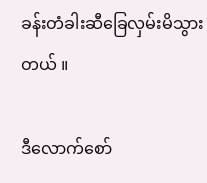ခန်းတံခါးဆီခြေလှမ်းမိသွားတယ် ။

ဒီလောက်စော်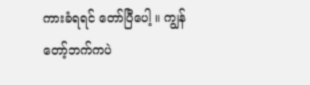ကားခံရရင် တော်ပြီပေါ့ ။ ကျွန်တော့်ဘက်ကပဲ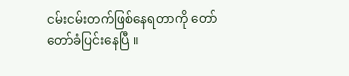ငမ်းငမ်းတက်ဖြစ်နေရတာကို တော်တော်ခံပြင်းနေပြီ ။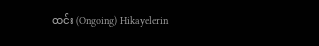ထင်း (Ongoing) Hikayelerin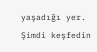yaşadığı yer. Şimdi keşfedin